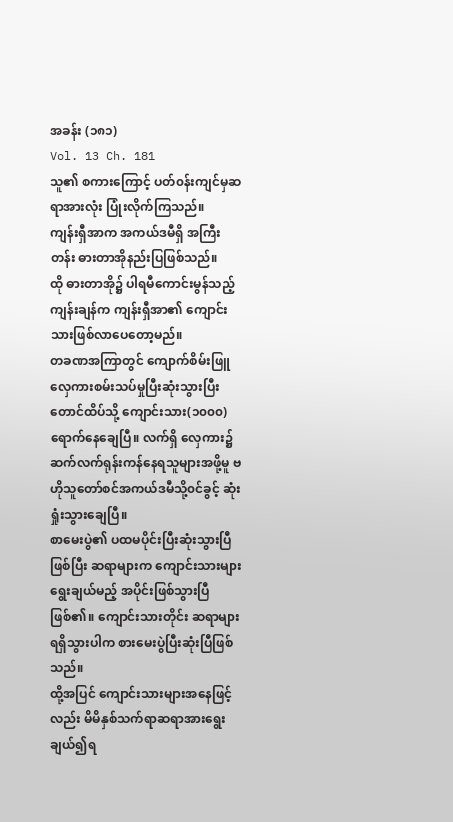အခန်း (၁၈၁)
Vol. 13 Ch. 181
သူ၏ စကားကြောင့် ပတ်၀န်းကျင်မှဆရာအားလုံး ပြုံးလိုက်ကြသည်။
ကျန်းရှီအာက အကယ်ဒမီရှိ အကြီးတန်း ဓားတာအိုနည်းပြဖြစ်သည်။
ထို ဓားတာအို၌ ပါရမီကောင်းမွန်သည့် ကျန်းချန်က ကျန်းရှီအာ၏ ကျောင်းသားဖြစ်လာပေတော့မည်။
တခဏအကြာတွင် ကျောက်စိမ်းဖြူလှေကားစမ်းသပ်မှုပြီးဆုံးသွားပြီး တောင်ထိပ်သို့ ကျောင်းသား(၁၀၀၀)ရောက်နေချေပြီ။ လက်ရှိ လှေကား၌ ဆက်လက်ရုန်းကန်နေရသူများအဖို့မူ ဗဟိုသူတော်စင်အကယ်ဒမီသို့၀င်ခွင့် ဆုံးရှုံးသွားချေပြီ။
စာမေးပွဲ၏ ပထမပိုင်းပြီးဆုံးသွားပြီဖြစ်ပြီး ဆရာများက ကျောင်းသားများရွေးချယ်မည့် အပိုင်းဖြစ်သွားပြီဖြစ်၏။ ကျောင်းသားတိုင်း ဆရာများရရှိသွားပါက စားမေးပွဲပြီးဆုံးပြီဖြစ်သည်။
ထို့အပြင် ကျောင်းသားများအနေဖြင့်လည်း မိမိနှစ်သက်ရာဆရာအားရွေးချယ်၍ရ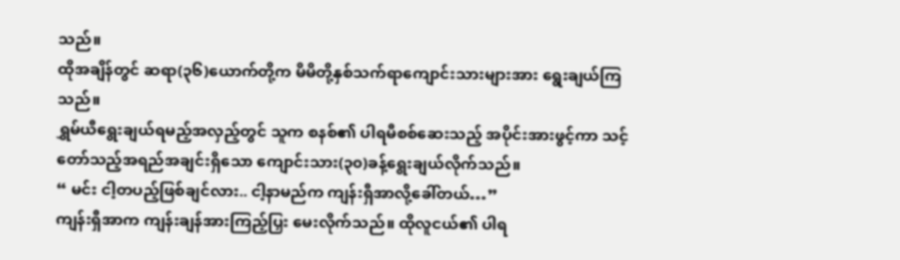သည်။
ထိုအချိန်တွင် ဆရာ(၃၆)ယောက်တို့က မိမိတို့နှစ်သက်ရာကျောင်းသားများအား ရွေးချယ်ကြသည်။
ရွှမ်ယီရွေးချယ်ရမည့်အလှည့်တွင် သူက စနစ်၏ ပါရမီစစ်ဆေးသည့် အပိုင်းအားဖွင့်ကာ သင့်တော်သည့်အရည်အချင်းရှိသော ကျောင်းသား(၃၀)ခန့်ရွေးချယ်လိုက်သည်။
“ မင်း ငါ့တပည့်ဖြစ်ချင်လား.. ငါ့နာမည်က ကျန်းရှီအာလို့ခေါ်တယ်…”
ကျန်းရှီအာက ကျန်းချန်အားကြည့်ပြှး မေးလိုက်သည်။ ထိုလူငယ်၏ ပါရ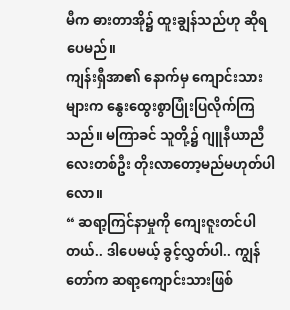မီက ဓားတာအို၌ ထူးချွန်သည်ဟု ဆိုရပေမည်။
ကျန်းရှီအာ၏ နောက်မှ ကျောင်းသားများက နွေးထွေးစွာပြုံးပြလိုက်ကြသည်။ မကြာခင် သူတို့၌ ဂျူနီယာညီလေးတစ်ဦး တိုးလာတော့မည်မဟုတ်ပါလော။
“ ဆရာ့ကြင်နာမှုကို ကျေးဇူးတင်ပါတယ်.. ဒါပေမယ့် ခွင့်လွှတ်ပါ.. ကျွန်တော်က ဆရာ့ကျောင်းသားဖြစ်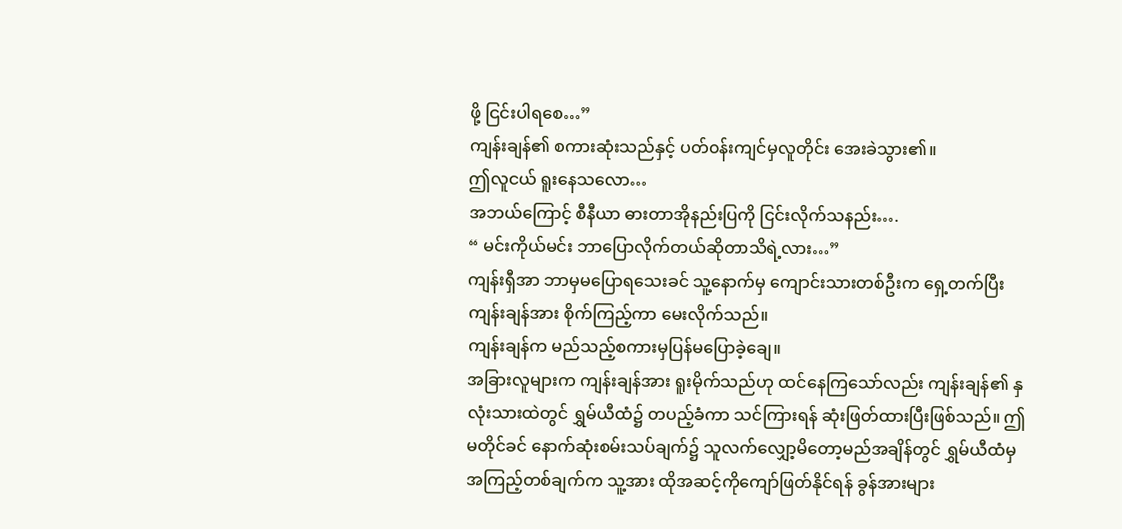ဖို့ ငြင်းပါရစေ…”
ကျန်းချန်၏ စကားဆုံးသည်နှင့် ပတ်၀န်းကျင်မှလူတိုင်း အေးခဲသွား၏။
ဤလူငယ် ရူးနေသလော…
အဘယ်ကြောင့် စီနီယာ ဓားတာအိုနည်းပြကို ငြင်းလိုက်သနည်း….
“ မင်းကိုယ်မင်း ဘာပြောလိုက်တယ်ဆိုတာသိရဲ့လား…”
ကျန်းရှီအာ ဘာမှမပြောရသေးခင် သူ့နောက်မှ ကျောင်းသားတစ်ဦးက ရှေ့တက်ပြီး ကျန်းချန်အား စိုက်ကြည့်ကာ မေးလိုက်သည်။
ကျန်းချန်က မည်သည့်စကားမှပြန်မပြောခဲ့ချေ။
အခြားလူများက ကျန်းချန်အား ရူးမိုက်သည်ဟု ထင်နေကြသော်လည်း ကျန်းချန်၏ နှလုံးသားထဲတွင် ရွှမ်ယီထံ၌ တပည့်ခံကာ သင်ကြားရန် ဆုံးဖြတ်ထားပြီးဖြစ်သည်။ ဤမတိုင်ခင် နောက်ဆုံးစမ်းသပ်ချက်၌ သူလက်လျှော့မိတော့မည်အချိန်တွင် ရွှမ်ယီထံမှ အကြည့်တစ်ချက်က သူ့အား ထိုအဆင့်ကိုကျော်ဖြတ်နိုင်ရန် ခွန်အားများ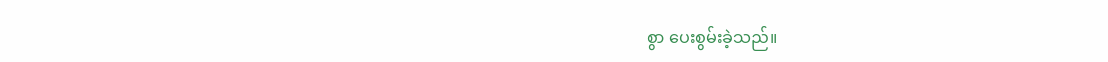စွာ ပေးစွမ်းခဲ့သည်။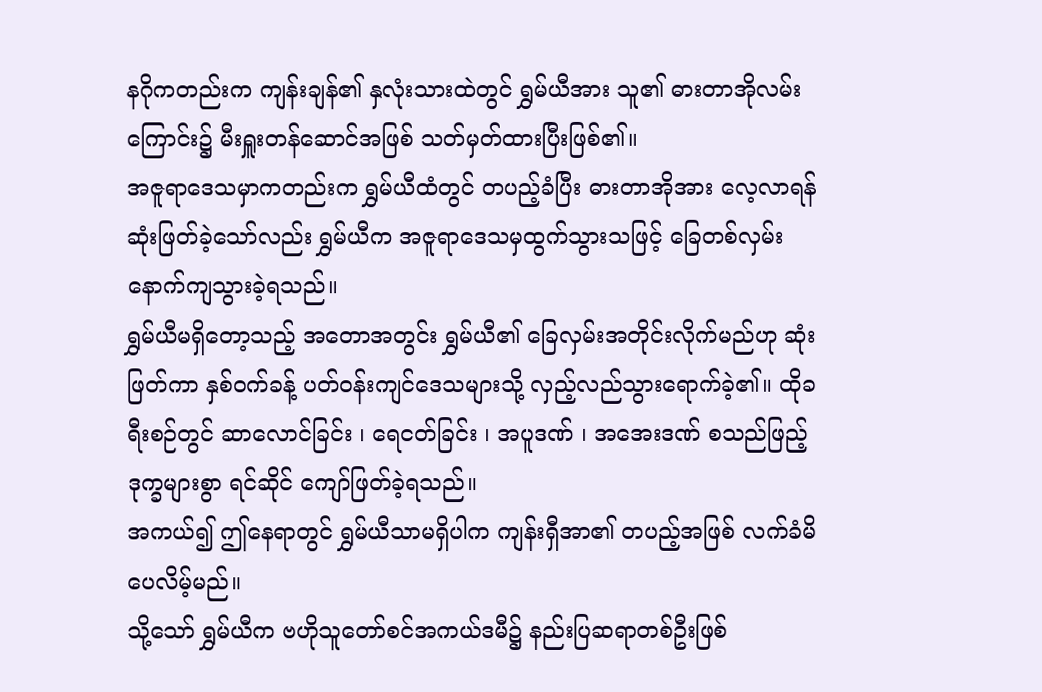နဂိုကတည်းက ကျန်းချန်၏ နှလုံးသားထဲတွင် ရွှမ်ယီအား သူ၏ ဓားတာအိုလမ်းကြောင်း၌ မီးရှူးတန်ဆောင်အဖြစ် သတ်မှတ်ထားပြီးဖြစ်၏။
အဇူရာဒေသမှာကတည်းက ရွှမ်ယီထံတွင် တပည့်ခံပြီး ဓားတာအိုအား လေ့လာရန်ဆုံးဖြတ်ခဲ့သော်လည်း ရွှမ်ယီက အဇူရာဒေသမှထွက်သွားသဖြင့် ခြေတစ်လှမ်းနောက်ကျသွားခဲ့ရသည်။
ရွှမ်ယီမရှိတော့သည့် အတောအတွင်း ရွှမ်ယီ၏ ခြေလှမ်းအတိုင်းလိုက်မည်ဟု ဆုံးဖြတ်ကာ နှစ်၀က်ခန့် ပတ်၀န်းကျင်ဒေသများသို့ လှည့်လည်သွားရောက်ခဲ့၏။ ထိုခရီးစဉ်တွင် ဆာလောင်ခြင်း ၊ ရေငတ်ခြင်း ၊ အပူဒဏ် ၊ အအေးဒဏ် စသည်ဖြည့် ဒုက္ခများစွာ ရင်ဆိုင် ကျော်ဖြတ်ခဲ့ရသည်။
အကယ်၍ ဤနေရာတွင် ရွှမ်ယီသာမရှိပါက ကျန်းရှီအာ၏ တပည့်အဖြစ် လက်ခံမိပေလိမ့်မည်။
သို့သော် ရွှမ်ယီက ဗဟိုသူတော်စင်အကယ်ဒမီ၌ နည်းပြဆရာတစ်ဦးဖြစ်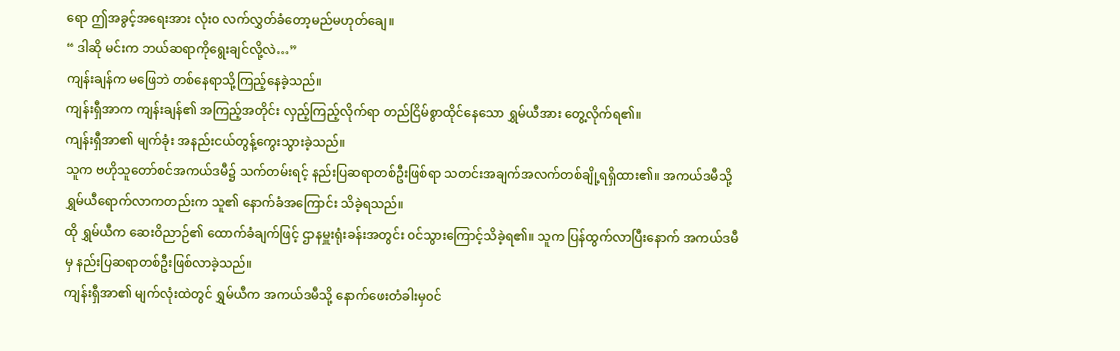ရော ဤအခွင့်အရေးအား လုံး၀ လက်လွှတ်ခံတော့မည်မဟုတ်ချေ။
“ ဒါဆို မင်းက ဘယ်ဆရာကိုရွေးချင်လို့လဲ…”
ကျန်းချန်က မဖြေဘဲ တစ်နေရာသို့ကြည့်နေခဲ့သည်။
ကျန်းရှီအာက ကျန်းချန်၏ အကြည့်အတိုင်း လှည့်ကြည့်လိုက်ရာ တည်ငြိမ်စွာထိုင်နေသော ရွှမ်ယီအား တွေ့လိုက်ရ၏။
ကျန်းရှီအာ၏ မျက်ခုံး အနည်းငယ်တွန့်ကွေးသွားခဲ့သည်။
သူက ဗဟိုသူတော်စင်အကယ်ဒမီ၌ သက်တမ်းရင့် နည်းပြဆရာတစ်ဦးဖြစ်ရာ သတင်းအချက်အလက်တစ်ချို့ရရှိထား၏။ အကယ်ဒမီသို့ ရွှမ်ယီရောက်လာကတည်းက သူ၏ နောက်ခံအကြောင်း သိခဲ့ရသည်။
ထို ရွှမ်ယီက ဆေးဝိညာဉ်၏ ထောက်ခံချက်ဖြင့် ဌာနမှူးရုံးခန်းအတွင်း ၀င်သွားကြောင့်သိခဲ့ရ၏။ သူက ပြန်ထွက်လာပြီးနောက် အကယ်ဒမီမှ နည်းပြဆရာတစ်ဦးဖြစ်လာခဲ့သည်။
ကျန်းရှီအာ၏ မျက်လုံးထဲတွင် ရွှမ်ယီက အကယ်ဒမီသို့ နောက်ဖေးတံခါးမှ၀င်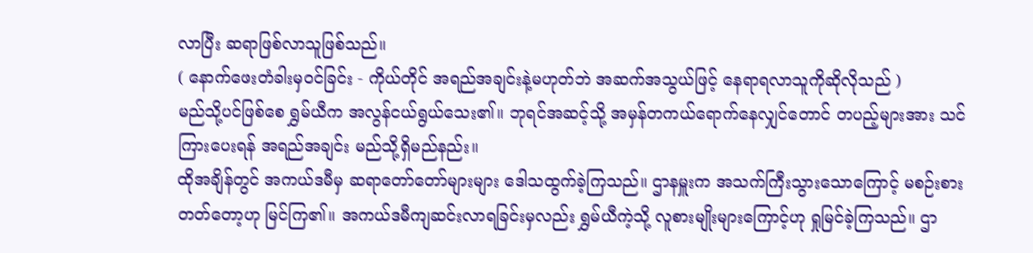လာပြီး ဆရာဖြစ်လာသူဖြစ်သည်။
( နောက်ဖေးတံခါးမှ၀င်ခြင်း - ကိုယ်တိုင် အရည်အချင်းနဲ့မဟုတ်ဘဲ အဆက်အသွယ်ဖြင့် နေရာရလာသူကိုဆိုလိုသည် )
မည်သို့ပင်ဖြစ်စေ ရွှမ်ယီက အလွန်ငယ်ရွယ်သေး၏။ ဘုရင်အဆင့်သို့ အမှန်တကယ်ရောက်နေလျှင်တောင် တပည့်များအား သင်ကြားပေးရန် အရည်အချင်း မည်သို့ရှိမည်နည်း။
ထိုအချိန်တွင် အကယ်ဒမီမှ ဆရာတော်တော်များများ ဒေါသထွက်ခဲ့ကြသည်။ ဌာနမှူးက အသက်ကြီးသွားသောကြောင့် မစဉ်းစားတတ်တော့ဟု မြင်ကြ၏။ အကယ်ဒမီကျဆင်းလာရခြင်းမှလည်း ရွှမ်ယီကဲ့သို့ လူစားမျိုးများကြောင့်ဟု ရှုမြင်ခဲ့ကြသည်။ ဌာ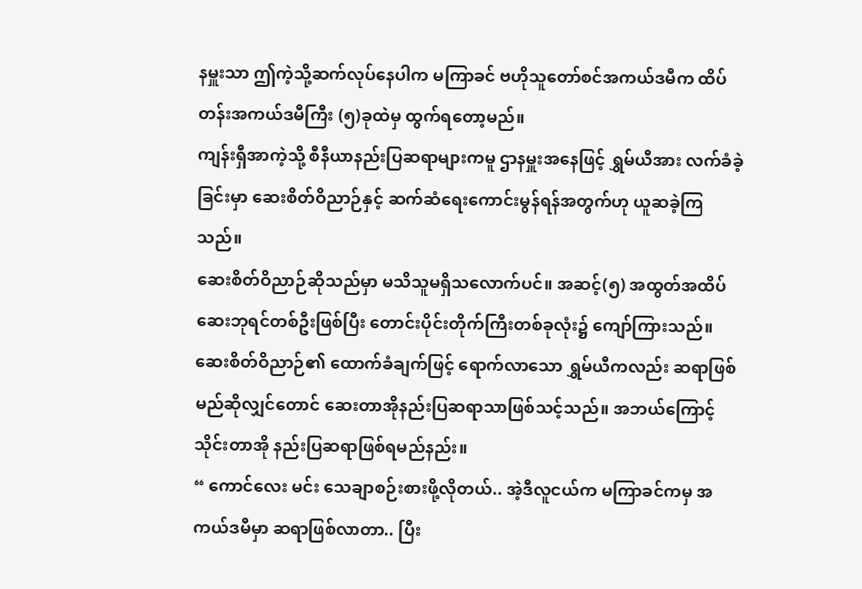နမှူးသာ ဤကဲ့သို့ဆက်လုပ်နေပါက မကြာခင် ဗဟိုသူတော်စင်အကယ်ဒမီက ထိပ်တန်းအကယ်ဒမီကြီး (၅)ခုထဲမှ ထွက်ရတော့မည်။
ကျန်းရှီအာကဲ့သို့ စီနီယာနည်းပြဆရာများကမူ ဌာနမှူးအနေဖြင့် ရွှမ်ယီအား လက်ခံခဲ့ခြင်းမှာ ဆေးစိတ်ဝိညာဉ်နှင့် ဆက်ဆံရေးကောင်းမွန်ရန်အတွက်ဟု ယူဆခဲ့ကြသည်။
ဆေးစိတ်ဝိညာဉ်ဆိုသည်မှာ မသိသူမရှိသလောက်ပင်။ အဆင့်(၅) အထွတ်အထိပ် ဆေးဘုရင်တစ်ဦးဖြစ်ပြီး တောင်းပိုင်းတိုက်ကြီးတစ်ခုလုံး၌ ကျော်ကြားသည်။
ဆေးစိတ်ဝိညာဉ်၏ ထောက်ခံချက်ဖြင့် ရောက်လာသော ရွှမ်ယီကလည်း ဆရာဖြစ်မည်ဆိုလျှင်တောင် ဆေးတာအိုနည်းပြဆရာသာဖြစ်သင့်သည်။ အဘယ်ကြောင့် သိုင်းတာအို နည်းပြဆရာဖြစ်ရမည်နည်း။
“ ကောင်လေး မင်း သေချာစဉ်းစားဖို့လိုတယ်.. အဲ့ဒီလူငယ်က မကြာခင်ကမှ အကယ်ဒမီမှာ ဆရာဖြစ်လာတာ.. ပြီး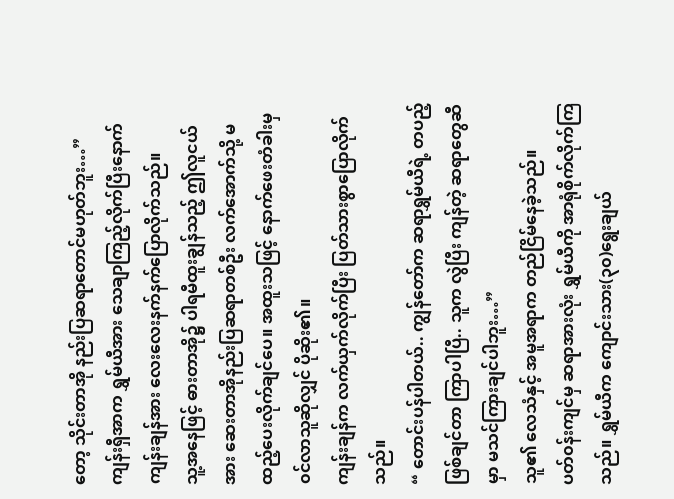တော့ သိုင်းတာအို နည်းပြဆရာတောင်မဟုတ်ဘူး…”
ကျန်းရှီအာက ရွှမ်ယီအား သေချာကြည့်လိုက်ပြီးနောက် ကျန်းချန်အား လေးလေးနက်နက်ပြောလိုက်သည်။
သူ့အနေဖြင့် ဓားတာအို၌ ပါရမီထူးချွန်သည့် ဤလူငယ်အား ဆေးတာအိုနည်းပြဆရာတစ်ဦး လက်အောက်သို့ မထည့်ပေးလိုက်ချင်ပေ။ အထူးသဖြင့် နောက်ဖေးတံခါးမှ၀င်လာသူဆိုလျှင် ပိုဆိုး၏။
ကျန်းချန်က လက်ယှက်လိုက်ပြီး ပြတ်သားစွာပြောလိုက်သည်။
“ တောင်းပန်ပါတယ်.. ကျွန်တော်က ဆရာရွှမ်ယီရဲ့ တပည့်ဖြစ်ချင်တာ ကြာပါပြီ.. သူက လွဲပြီး ကျန်တဲ့ ဆရာတွေဆီမှာ မသင်ကြားချင်ပါဘူး…”
သူ၏ လေသံနှင့် အမူအရာက တည်ငြိမ်နေခဲ့သည်။
ပတ်၀န်းကျင်မှ ဆရာအားလုံး ရွှမ်ယီကို အာရုံစိုက်လိုက်ကြသည်။ ရွှမ်ယီက ကျောင်းသား(၃၀)ရွေးချယ်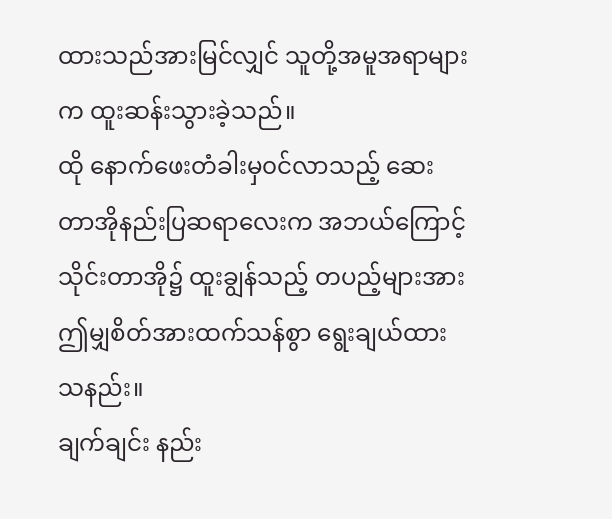ထားသည်အားမြင်လျှင် သူတို့အမူအရာများက ထူးဆန်းသွားခဲ့သည်။
ထို နောက်ဖေးတံခါးမှ၀င်လာသည့် ဆေးတာအိုနည်းပြဆရာလေးက အဘယ်ကြောင့် သိုင်းတာအို၌ ထူးချွန်သည့် တပည့်များအား ဤမျှစိတ်အားထက်သန်စွာ ရွေးချယ်ထားသနည်း။
ချက်ချင်း နည်း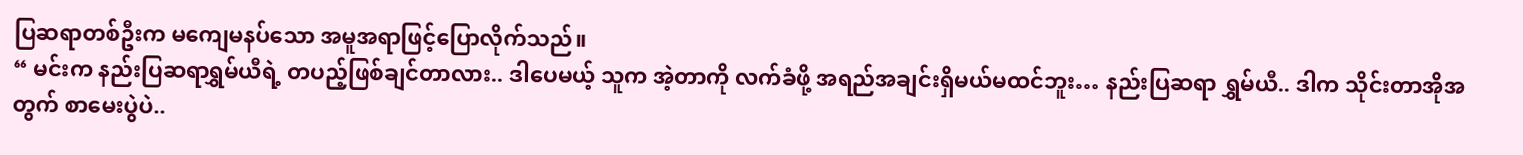ပြဆရာတစ်ဦးက မကျေမနပ်သော အမူအရာဖြင့်ပြောလိုက်သည်။
“ မင်းက နည်းပြဆရာရွှမ်ယီရဲ့ တပည့်ဖြစ်ချင်တာလား.. ဒါပေမယ့် သူက အဲ့တာကို လက်ခံဖို့ အရည်အချင်းရှိမယ်မထင်ဘူး… နည်းပြဆရာ ရွှမ်ယီ.. ဒါက သိုင်းတာအိုအတွက် စာမေးပွဲပဲ..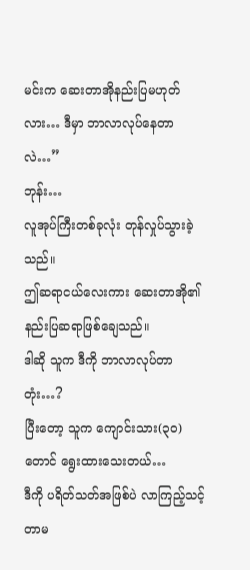မင်းက ဆေးတာအိုနည်းပြမဟုတ်လား… ဒီမှာ ဘာလာလုပ်နေတာလဲ…”
ဘုန်း…
လူအုပ်ကြီးတစ်ခုလုံး တုန်လှုပ်သွားခဲ့သည်။
ဤဆရာငယ်လေးကား ဆေးတာအို၏ နည်းပြဆရာဖြစ်ချေသည်။
ဒါဆို သူက ဒီကို ဘာလာလုပ်တာတုံး…?
ပြီးတော့ သူက ကျောင်းသား(၃၀)တောင် ရွေးထားသေးတယ်…
ဒီကို ပရိတ်သတ်အဖြစ်ပဲ လာကြည့်သင့်တာမ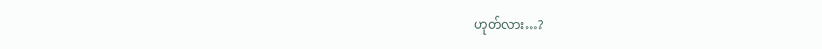ဟုတ်လား…?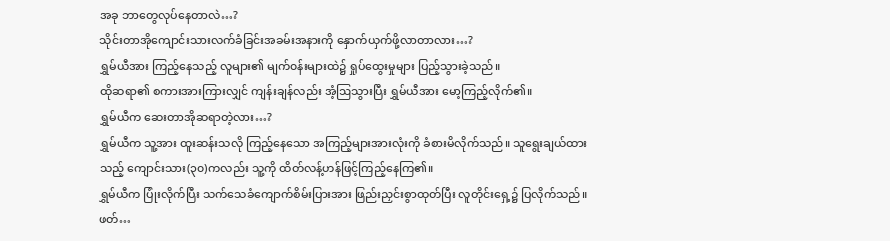အခု ဘာတွေလုပ်နေတာလဲ…?
သိုင်းတာအိုကျောင်းသားလက်ခံခြင်းအခမ်းအနားကို နှောက်ယှက်ဖို့လာတာလား…?
ရွှမ်ယီအား ကြည့်နေသည့် လူများ၏ မျက်၀န်းများထဲ၌ ရှုပ်ထွေးမှုများ ပြည့်သွားခဲ့သည်။
ထိုဆရာ၏ စကားအားကြားလျှင် ကျန်းချန်လည်း အံ့ဩသွားပြီး ရွှမ်ယီအား မော့ကြည့်လိုက်၏။
ရွှမ်ယီက ဆေးတာအိုဆရာတဲ့လား…?
ရွှမ်ယီက သူ့အား ထူးဆန်းသလို ကြည့်နေသော အကြည့်များအားလုံးကို ခံစားမိလိုက်သည်။ သူရွေးချယ်ထားသည့် ကျောင်းသား(၃၀)ကလည်း သူ့ကို ထိတ်လန့်ဟန်ဖြင့်ကြည့်နေကြ၏။
ရွှမ်ယီက ပြုံးလိုက်ပြီး သက်သေခံကျောက်စိမ်းပြားအား ဖြည်းညှင်းစွာထုတ်ပြီး လူတိုင်းရှေ့၌ ပြလိုက်သည်။
ဖတ်…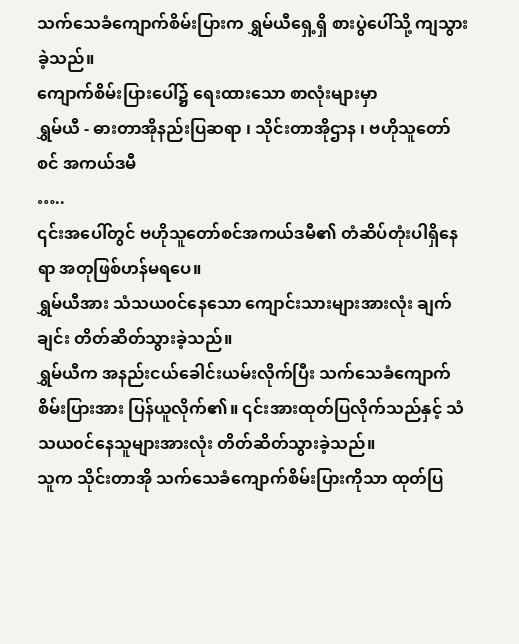သက်သေခံကျောက်စိမ်းပြားက ရွှမ်ယီရှေ့ရှိ စားပွဲပေါ်သို့ ကျသွားခဲ့သည်။
ကျောက်စိမ်းပြားပေါ်၌ ရေးထားသော စာလုံးများမှာ
ရွှမ်ယီ - ဓားတာအိုနည်းပြဆရာ ၊ သိုင်းတာအိုဌာန ၊ ဗဟိုသူတော်စင် အကယ်ဒမီ
…..
၎င်းအပေါ်တွင် ဗဟိုသူတော်စင်အကယ်ဒမီ၏ တံဆိပ်တုံးပါရှိနေရာ အတုဖြစ်ဟန်မရပေ။
ရွှမ်ယီအား သံသယ၀င်နေသော ကျောင်းသားများအားလုံး ချက်ချင်း တိတ်ဆိတ်သွားခဲ့သည်။
ရွှမ်ယီက အနည်းငယ်ခေါင်းယမ်းလိုက်ပြီး သက်သေခံကျောက်စိမ်းပြားအား ပြန်ယူလိုက်၏။ ၎င်းအားထုတ်ပြလိုက်သည်နှင့် သံသယ၀င်နေသူများအားလုံး တိတ်ဆိတ်သွားခဲ့သည်။
သူက သိုင်းတာအို သက်သေခံကျောက်စိမ်းပြားကိုသာ ထုတ်ပြ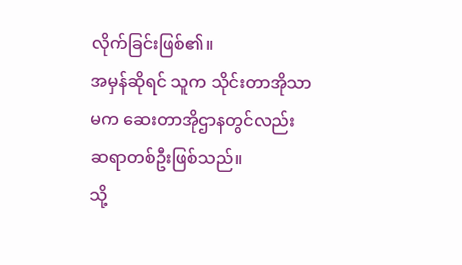လိုက်ခြင်းဖြစ်၏။
အမှန်ဆိုရင် သူက သိုင်းတာအိုသာမက ဆေးတာအိုဌာနတွင်လည်း ဆရာတစ်ဦးဖြစ်သည်။
သို့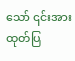သော် ၎င်းအား ထုတ်ပြ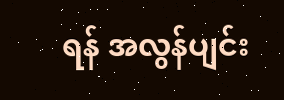ရန် အလွန်ပျင်း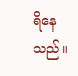ရိနေသည်။